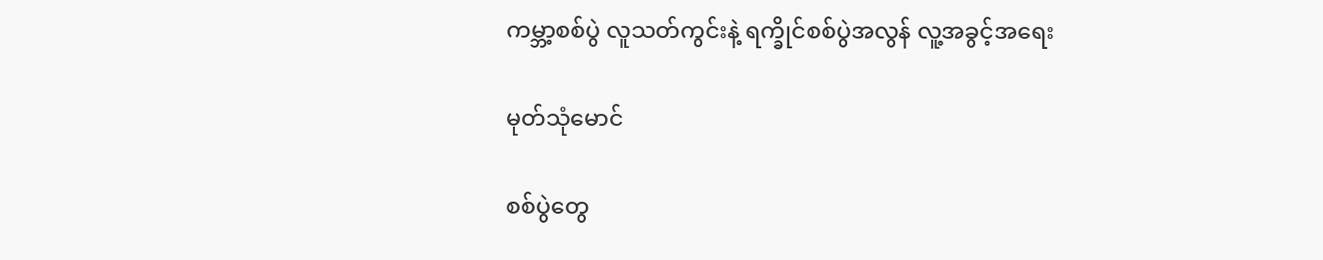ကမ္ဘာ့စစ်ပွဲ လူသတ်ကွင်းနဲ့ ရက္ခိုင်စစ်ပွဲအလွန် လူ့အခွင့်အရေး

မုတ်သုံမောင်

စစ်ပွဲတွေ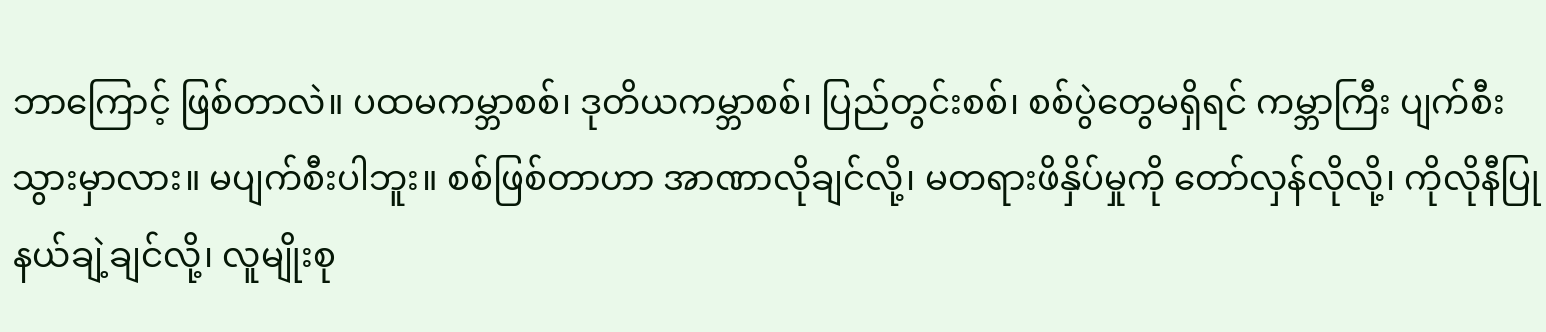ဘာကြောင့် ဖြစ်တာလဲ။ ပထမကမ္ဘာစစ်၊ ဒုတိယကမ္ဘာစစ်၊ ပြည်တွင်းစစ်၊ စစ်ပွဲတွေမရှိရင် ကမ္ဘာကြီး ပျက်စီးသွားမှာလား။ မပျက်စီးပါဘူး။ စစ်ဖြစ်တာဟာ အာဏာလိုချင်လို့၊ မတရားဖိနှိပ်မှုကို တော်လှန်လိုလို့၊ ကိုလိုနီပြု နယ်ချဲ့ချင်လို့၊ လူမျိုးစု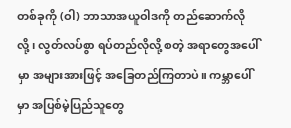တစ်ခုကို (ဝါ) ဘာသာအယူဝါဒကို တည်ဆောက်လိုလို့၊ လွတ်လပ်စွာ ရပ်တည်လိုလို့ စတဲ့ အရာတွေအပေါ်မှာ အများအားဖြင့် အခြေတည်ကြတာပဲ။ ကမ္ဘာပေါ်မှာ အပြစ်မဲ့ပြည်သူတွေ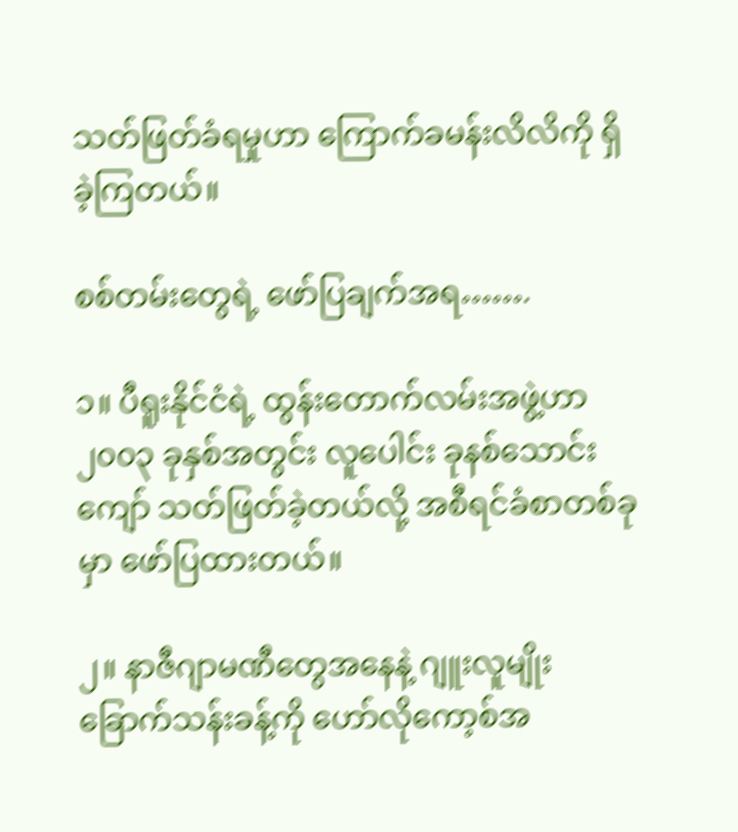သတ်ဖြတ်ခံရမှုဟာ ကြောက်ခမန်းလိလိကို ရှိခဲ့ကြတယ်။

စစ်တမ်းတွေရဲ့ ဖော်ပြချက်အရ…….

၁။ ပီရူးနိုင်ငံရဲ့ ထွန်းတောက်လမ်းအဖွဲ့ဟာ ၂၀၀၃ ခုနှစ်အတွင်း လူပေါင်း ခုနစ်သောင်းကျော် သတ်ဖြတ်ခဲ့တယ်လို့ အစီရင်ခံစာတစ်ခုမှာ ဖော်ပြထားတယ်။

၂။ နာဇီဂျာမဏီတွေအနေနဲ့ ဂျူးလူမျိုး ခြောက်သန်းခန့်ကို ဟော်လိုကော့စ်အ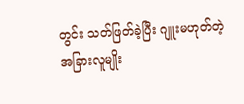တွင်း သတ်ဖြတ်ခဲ့ပြီး ဂျူးမဟုတ်တဲ့ အခြားလူမျိုး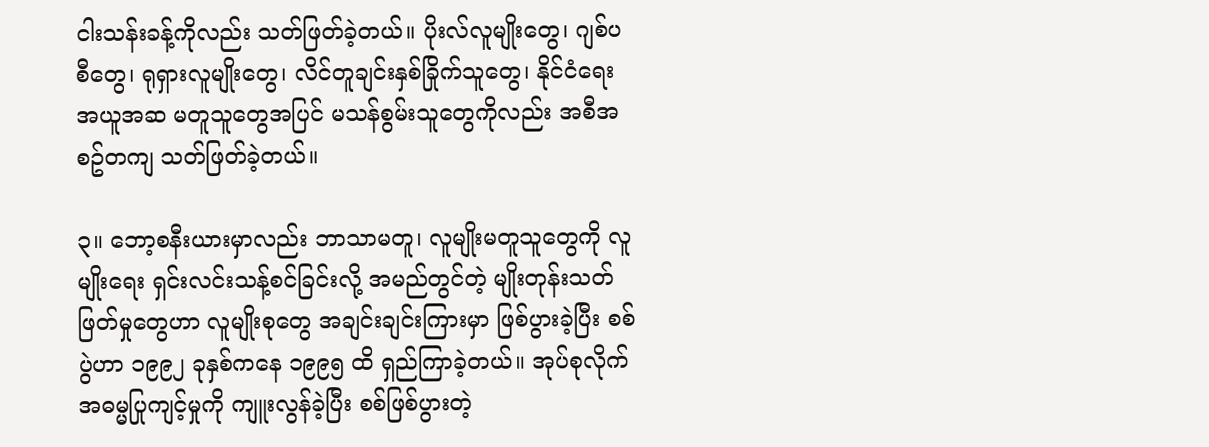ငါးသန်းခန့်ကိုလည်း သတ်ဖြတ်ခဲ့တယ်။ ပိုးလ်လူမျိုးတွေ၊ ဂျစ်ပစီတွေ၊ ရုရှားလူမျိုးတွေ၊ လိင်တူချင်းနှစ်ခြိုက်သူတွေ၊ နိုင်ငံရေးအယူအဆ မတူသူတွေအပြင် မသန်စွမ်းသူတွေကိုလည်း အစီအစဥ်တကျ သတ်ဖြတ်ခဲ့တယ်။

၃။ ဘော့စနီးယားမှာလည်း ဘာသာမတူ၊ လူမျိုးမတူသူတွေကို လူမျိုးရေး ရှင်းလင်းသန့်စင်ခြင်းလို့ အမည်တွင်တဲ့ မျိုးတုန်းသတ်ဖြတ်မှုတွေဟာ လူမျိုးစုတွေ အချင်းချင်းကြားမှာ ဖြစ်ပွားခဲ့ပြီး စစ်ပွဲဟာ ၁၉၉၂ ခုနှစ်ကနေ ၁၉၉၅ ထိ ရှည်ကြာခဲ့တယ်။ အုပ်စုလိုက် အဓမ္မပြုကျင့်မှုကို ကျူးလွန်ခဲ့ပြီး စစ်ဖြစ်ပွားတဲ့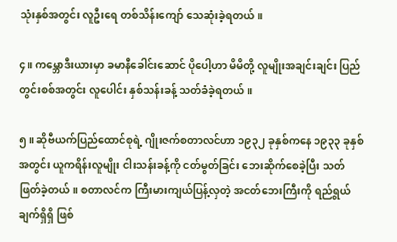သုံးနှစ်အတွင်း လူဦးရေ တစ်သိန်းကျော် သေဆုံးခဲ့ရတယ်။

၄။ ကမ္ဘောဒီးယားမှာ ခမာနီခေါင်းဆောင် ပိုပေါ့ဟာ မိမိတို့ လူမျိုးအချင်းချင်း ပြည်တွင်းစစ်အတွင်း လူပေါင်း နှစ်သန်းခန့် သတ်ခံခဲ့ရတယ်။

၅။ ဆိုဗီယက်ပြည်ထောင်စုရဲ့ ဂျိုးဇက်စတာလင်ဟာ ၁၉၃၂ ခုနှစ်ကနေ ၁၉၃၃ ခုနှစ်အတွင်း ယူကရိန်းလူမျိုး ငါးသန်းခန့်ကို ငတ်မွတ်ခြင်း ဘေးဆိုက်စေခဲ့ပြီး သတ်ဖြတ်ခဲ့တယ်။ စတာလင်က ကြီးမားကျယ်ပြန့်လှတဲ့ အငတ်ဘေးကြီးကို ရည်ရွယ်ချက်ရှိရှိ ဖြစ်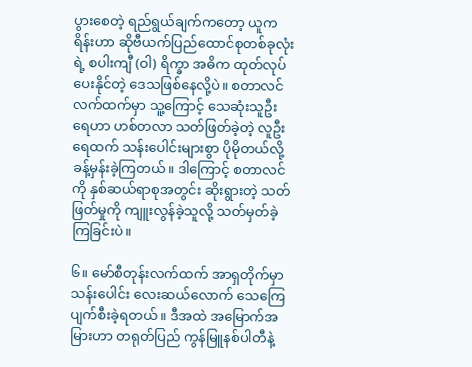ပွားစေတဲ့ ရည်ရွယ်ချက်ကတော့ ယူကရိန်းဟာ ဆိုဗီယက်ပြည်ထောင်စုတစ်ခုလုံးရဲ့ စပါးကျီ (ဝါ) ရိက္ခာ အဓိက ထုတ်လုပ်ပေးနိုင်တဲ့ ဒေသဖြစ်နေလို့ပဲ။ စတာလင်လက်ထက်မှာ သူ့ကြောင့် သေဆုံးသူဦးရေဟာ ဟစ်တလာ သတ်ဖြတ်ခဲ့တဲ့ လူဦးရေထက် သန်းပေါင်းများစွာ ပိုမိုတယ်လို့ ခန့်မှန်းခဲ့ကြတယ်။ ဒါကြောင့် စတာလင်ကို နှစ်ဆယ်ရာစုအတွင်း ဆိုးရွားတဲ့ သတ်ဖြတ်မှုကို ကျူးလွန်ခဲ့သူလို့ သတ်မှတ်ခဲ့ကြခြင်းပဲ။

၆။ မော်စီတုန်းလက်ထက် အာရှတိုက်မှာ သန်းပေါင်း လေးဆယ်လောက် သေကြေ ပျက်စီးခဲ့ရတယ်။ ဒီအထဲ အမြောက်အမြားဟာ တရုတ်ပြည် ကွန်မြူနစ်ပါတီနဲ့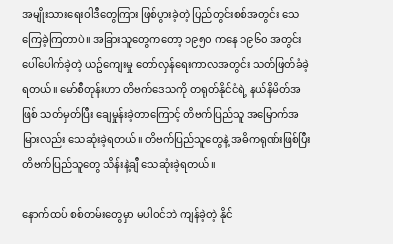အမျိုးသားရေးဝါဒီတွေကြား ဖြစ်ပွားခဲ့တဲ့ ပြည်တွင်းစစ်အတွင်း သေကြေခဲ့ကြတာပဲ။ အခြားသူတွေကတော့ ၁၉၅၀ ကနေ ၁၉၆၀ အတွင်း ပေါ်ပေါက်ခဲ့တဲ့ ယဥ်ကျေးမှု တော်လှန်ရေးကာလအတွင်း သတ်ဖြတ်ခံခဲ့ရတယ်။ မော်စီတုန်းဟာ တိဗက်ဒေသကို တရုတ်နိုင်ငံရဲ့ နယ်နိမိတ်အဖြစ် သတ်မှတ်ပြီး ချေမှုန်းခဲ့တာကြောင့် တိဗက်ပြည်သူ အမြောက်အမြားလည်း သေဆုံးခဲ့ရတယ်။ တိဗက်ပြည်သူတွေနဲ့ အဓိကရုဏ်းဖြစ်ပြီး တိဗက်ပြည်သူတွေ သိန်းနဲ့ချီ သေဆုံးခဲ့ရတယ်။

နောက်ထပ် စစ်တမ်းတွေမှာ မပါဝင်ဘဲ ကျန်ခဲ့တဲ့ နိုင်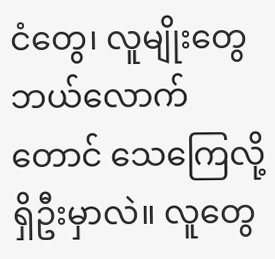ငံတွေ၊ လူမျိုးတွေ ဘယ်လောက်တောင် သေကြေလို့ ရှိဦးမှာလဲ။ လူတွေ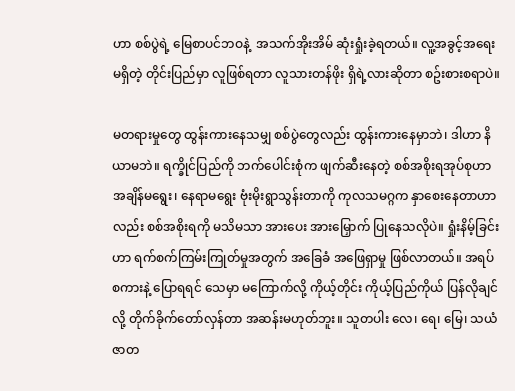ဟာ စစ်ပွဲရဲ့ မြေစာပင်ဘဝနဲ့  အသက်အိုးအိမ် ဆုံးရှုံးခဲ့ရတယ်။ လူ့အခွင့်အရေး မရှိတဲ့ တိုင်းပြည်မှာ လူဖြစ်ရတာ လူသားတန်ဖိုး ရှိရဲ့လားဆိုတာ စဥ်းစားစရာပဲ။

မတရားမှုတွေ ထွန်းကားနေသမျှ စစ်ပွဲတွေလည်း ထွန်းကားနေမှာဘဲ၊ ဒါဟာ နိယာမဘဲ။ ရက္ခိုင်ပြည်ကို ဘက်ပေါင်းစုံက ဖျက်ဆီးနေတဲ့ စစ်အစိုးရအုပ်စုဟာ အချိန်မရွေး၊ နေရာမရွေး ဗုံးမိုးရွာသွန်းတာကို ကုလသမဂ္ဂက နှာစေးနေတာဟာလည်း စစ်အစိုးရကို မသိမသာ အားပေး အားမြှောက် ပြုနေသလိုပဲ။ ရှုံးနိမ့်ခြင်းဟာ ရက်စက်ကြမ်းကြုတ်မှုအတွက် အခြေခံ အဖြေရှာမှု ဖြစ်လာတယ်။ အရပ်စကားနဲ့ ပြောရရင် သေမှာ မကြောက်လို့ ကိုယ့်တိုင်း ကိုယ့်ပြည်ကိုယ် ပြန်လိုချင်လို့ တိုက်ခိုက်တော်လှန်တာ အဆန်းမဟုတ်ဘူး။ သူတပါး လေ၊ ရေ၊ မြေ၊ သယံဇာတ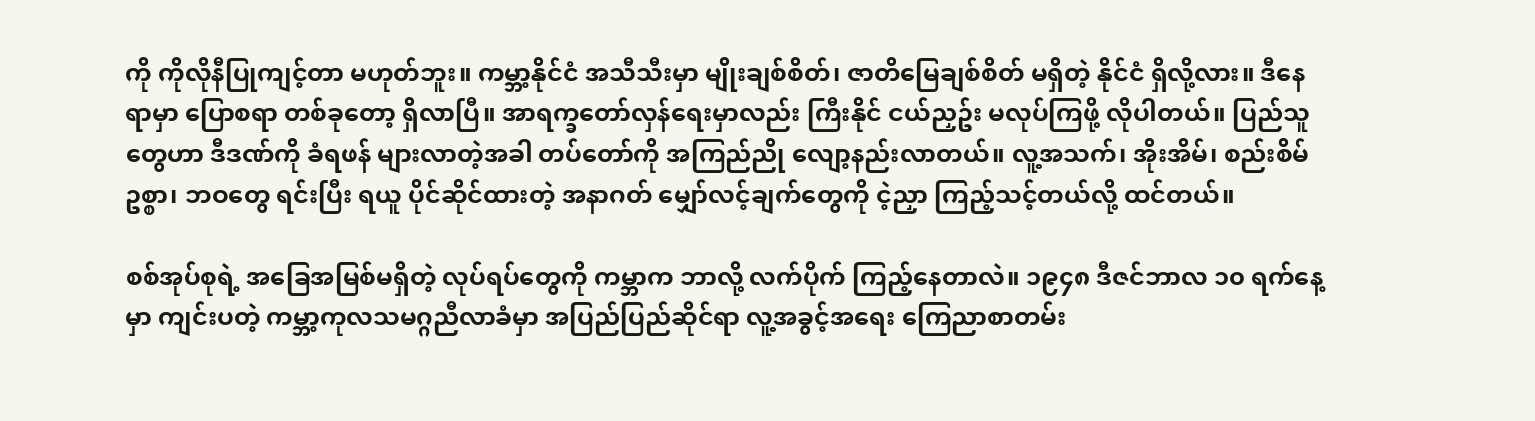ကို ကိုလိုနီပြုကျင့်တာ မဟုတ်ဘူး။ ကမ္ဘာ့နိုင်ငံ အသီသီးမှာ မျိုးချစ်စိတ်၊ ဇာတိမြေချစ်စိတ် မရှိတဲ့ နိုင်ငံ ရှိလို့လား။ ဒီနေရာမှာ ပြောစရာ တစ်ခုတော့ ရှိလာပြီ။ အာရက္ခတော်လှန်ရေးမှာလည်း ကြီးနိုင် ငယ်ညှဥ်း မလုပ်ကြဖို့ လိုပါတယ်။ ပြည်သူတွေဟာ ဒီဒဏ်ကို ခံရဖန် များလာတဲ့အခါ တပ်တော်ကို အကြည်ညို လျော့နည်းလာတယ်။ လူ့အသက်၊ အိုးအိမ်၊ စည်းစိမ်ဥစ္စာ၊ ဘဝတွေ ရင်းပြီး ရယူ ပိုင်ဆိုင်ထားတဲ့ အနာဂတ် မျှော်လင့်ချက်တွေကို ငဲ့ညှာ ကြည့်သင့်တယ်လို့ ထင်တယ်။

စစ်အုပ်စုရဲ့ အခြေအမြစ်မရှိတဲ့ လုပ်ရပ်တွေကို ကမ္ဘာက ဘာလို့ လက်ပိုက် ကြည့်နေတာလဲ။ ၁၉၄၈ ဒီဇင်ဘာလ ၁၀ ရက်နေ့မှာ ကျင်းပတဲ့ ကမ္ဘာ့ကုလသမဂ္ဂညီလာခံမှာ အပြည်ပြည်ဆိုင်ရာ လူ့အခွင့်အရေး ကြေညာစာတမ်း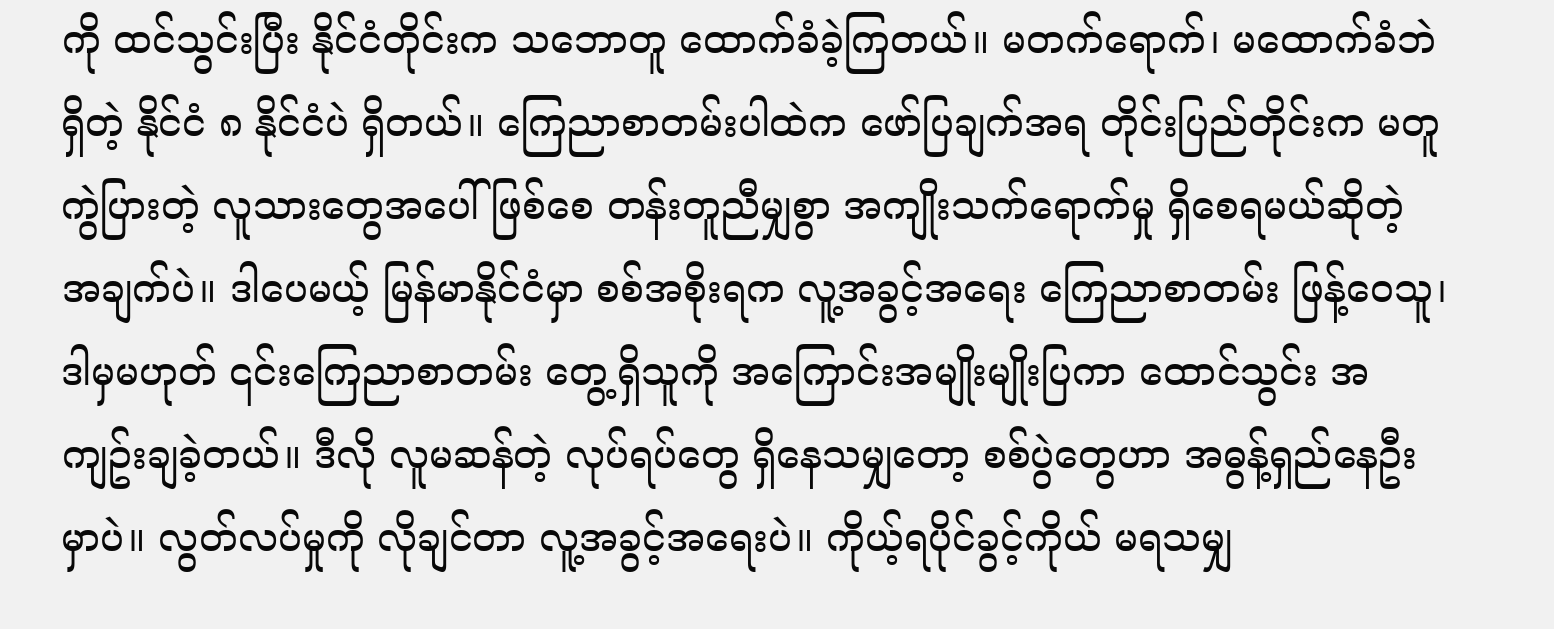ကို ထင်သွင်းပြီး နိုင်ငံတိုင်းက သဘောတူ ထောက်ခံခဲ့ကြတယ်။ မတက်ရောက်၊ မထောက်ခံဘဲရှိတဲ့ နိုင်ငံ ၈ နိုင်ငံပဲ ရှိတယ်။ ကြေညာစာတမ်းပါထဲက ဖော်ပြချက်အရ တိုင်းပြည်တိုင်းက မတူကွဲပြားတဲ့ လူသားတွေအပေါ်ဖြစ်စေ တန်းတူညီမျှစွာ အကျိုးသက်ရောက်မှု ရှိစေရမယ်ဆိုတဲ့ အချက်ပဲ။ ဒါပေမယ့် မြန်မာနိုင်ငံမှာ စစ်အစိုးရက လူ့အခွင့်အရေး ကြေညာစာတမ်း ဖြန့်ဝေသူ၊ ဒါမှမဟုတ် ၎င်းကြေညာစာတမ်း တွေ့ရှိသူကို အကြောင်းအမျိုးမျိုးပြကာ ထောင်သွင်း အကျဥ်းချခဲ့တယ်။ ဒီလို လူမဆန်တဲ့ လုပ်ရပ်တွေ ရှိနေသမျှတော့ စစ်ပွဲတွေဟာ အဓွန့်ရှည်နေဦးမှာပဲ။ လွတ်လပ်မှုကို လိုချင်တာ လူ့အခွင့်အရေးပဲ။ ကိုယ့်ရပိုင်ခွင့်ကိုယ် မရသမျှ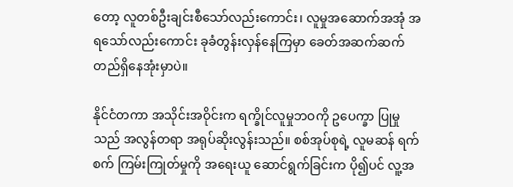တော့ လူတစ်ဦးချင်းစီသော်လည်းကောင်း၊ လူမှုအဆောက်အအုံ အရသော်လည်းကောင်း ခုခံတွန်းလှန်နေကြမှာ ခေတ်အဆက်ဆက် တည်ရှိနေအုံးမှာပဲ။

နိုင်ငံတကာ အသိုင်းအဝိုင်းက ရက္ခိုင်လူမှုဘဝကို ဥပေက္ခာ ပြုမှုသည် အလွန်တရာ အရုပ်ဆိုးလွန်းသည်။ စစ်အုပ်စုရဲ့ လူမဆန် ရက်စက် ကြမ်းကြုတ်မှုကို အရေးယူ ဆောင်ရွက်ခြင်းက ပို၍ပင် လူ့အ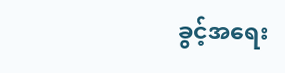ခွင့်အရေး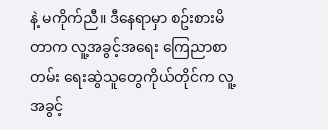နဲ့ မကိုက်ညီ။ ဒီနေရာမှာ စဥ်းစားမိတာက လူ့အခွင့်အရေး ကြေညာစာတမ်း ရေးဆွဲသူတွေကိုယ်တိုင်က လူ့အခွင့်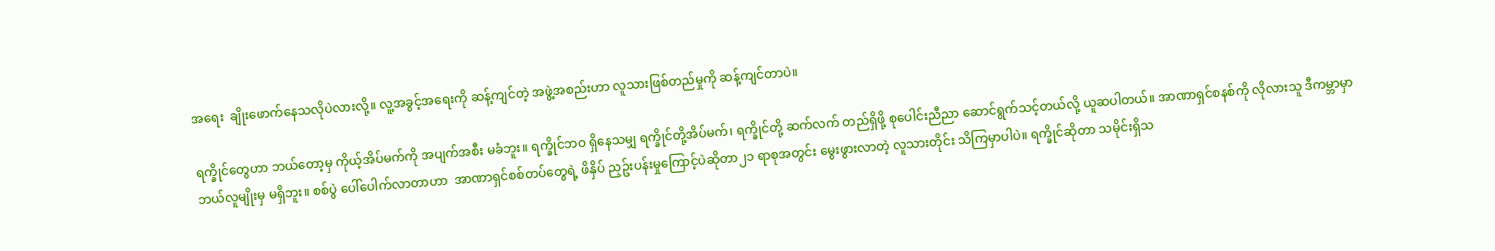အရေး  ချိုးဖောက်နေသလိုပဲလားလို့။ လူ့အခွင့်အရေးကို ဆန့်ကျင်တဲ့ အဖွဲ့အစည်းဟာ လူသားဖြစ်တည်မှုကို ဆန့်ကျင်တာပဲ။

ရက္ခိုင်တွေဟာ ဘယ်တော့မှ ကိုယ့်အိပ်မက်ကို အပျက်အစီး မခံဘူး။ ရက္ခိုင်ဘဝ ရှိနေသမျှ ရက္ခိုင်တို့အိပ်မက်၊ ရက္ခိုင်တို့ ဆက်လက် တည်ရှိဖို့ စုပေါင်းညီညာ ဆောင်ရွက်သင့်တယ်လို့ ယူဆပါတယ်။ အာဏာရှင်စနစ်ကို လိုလားသူ ဒီကမ္ဘာမှာ ဘယ်လူမျိုးမှ မရှိဘူး။ စစ်ပွဲ ပေါ်ပေါက်လာတာဟာ  အာဏာရှင်စစ်တပ်တွေရဲ့ ဖိနှိပ် ညှဥ်းပန်းမှုကြောင့်ပဲဆိုတာ၂၁ ရာစုအတွင်း မွေးဖွားလာတဲ့ လူသားတိုင်း သိကြမှာပါပဲ။ ရက္ခိုင်ဆိုတာ သမိုင်းရှိသ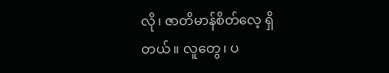လို၊ ဇာတိမာန်စိတ်လေ့ ရှိတယ်။ လူတွေ၊ ပ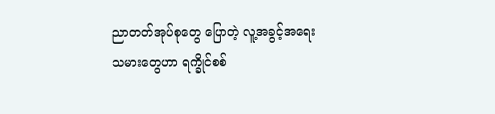ညာတတ်အုပ်စုတွေ ပြောတဲ့ လူ့အခွင့်အရေးသမားတွေဟာ ရက္ခိုင်စစ်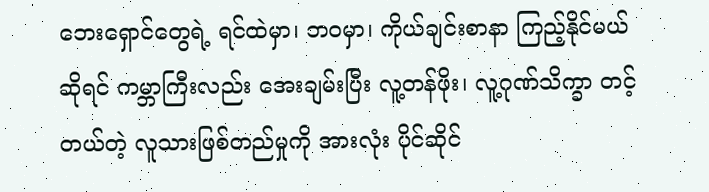ဘေးရှောင်တွေရဲ့ ရင်ထဲမှာ၊ ဘဝမှာ၊ ကိုယ်ချင်းစာနာ ကြည့်နိုင်မယ်ဆိုရင် ကမ္ဘာကြီးလည်း အေးချမ်းပြီး လူ့တန်ဖိုး၊ လူ့ဂုဏ်သိက္ခာ တင့်တယ်တဲ့ လူသားဖြစ်တည်မှုကို အားလုံး ပိုင်ဆိုင်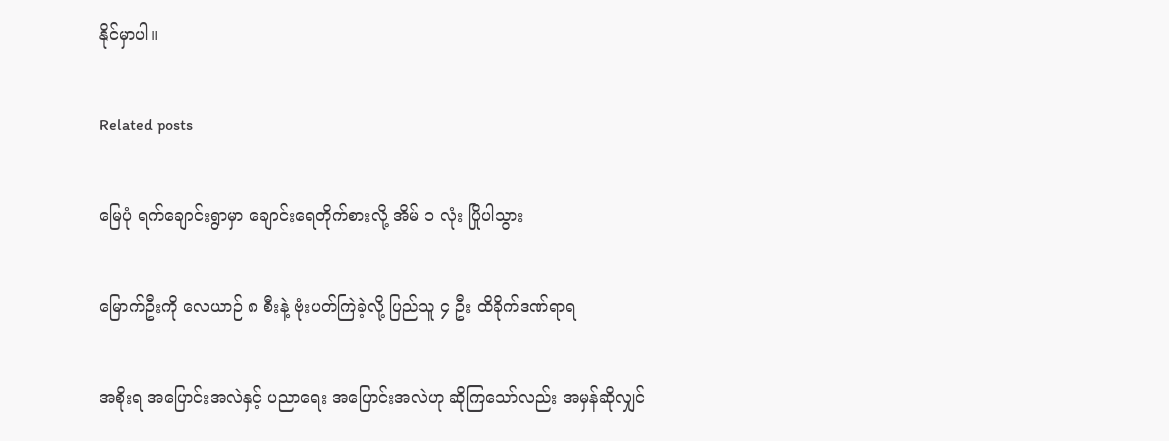နိုင်မှာပါ။

Related posts

မြေပုံ ရက်ချောင်းရွာမှာ ချောင်းရေတိုက်စားလို့ အိမ် ၁ လုံး ပြိုပါသွား

မြောက်ဦးကို လေယာဉ် ၈ စီးနဲ့ ဗုံးပတ်ကြဲခဲ့လို့ ပြည်သူ ၄ ဦး ထိခိုက်ဒဏ်ရာရ

အစိုးရ အပြောင်းအလဲနှင့် ပညာရေး အပြောင်းအလဲဟု ဆိုကြသော်လည်း အမှန်ဆိုလျှင်